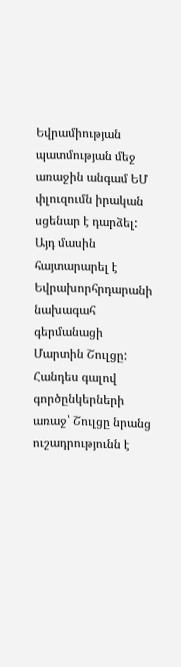Եվրամիության պատմության մեջ առաջին անգամ ԵՄ փլուզումն իրական սցենար է դարձել: Այդ մասին հայտարարել է Եվրախորհրդարանի նախագահ գերմանացի Մարտին Շուլցը: Հանդես գալով գործընկերների առաջ՝ Շուլցը նրանց ուշադրությունն է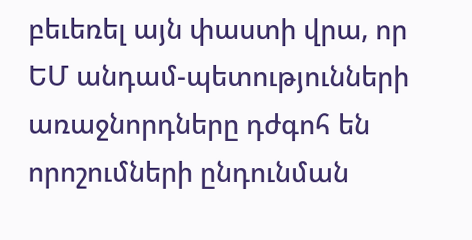բեւեռել այն փաստի վրա, որ ԵՄ անդամ-պետությունների առաջնորդները դժգոհ են որոշումների ընդունման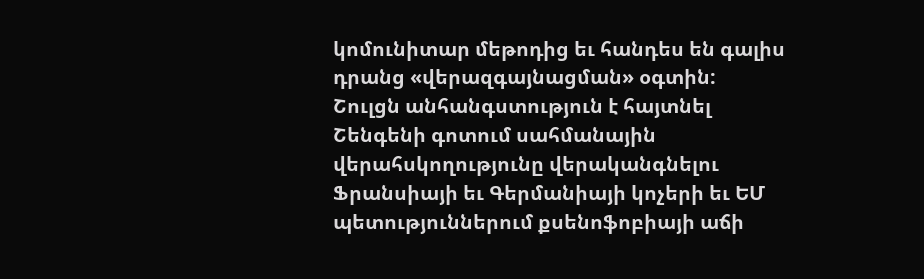կոմունիտար մեթոդից եւ հանդես են գալիս դրանց «վերազգայնացման» օգտին:
Շուլցն անհանգստություն է հայտնել Շենգենի գոտում սահմանային վերահսկողությունը վերականգնելու Ֆրանսիայի եւ Գերմանիայի կոչերի եւ ԵՄ պետություններում քսենոֆոբիայի աճի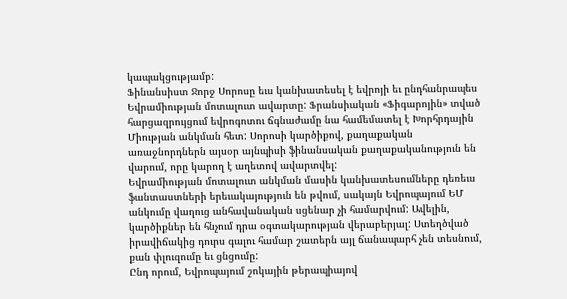կապակցությամբ:
Ֆինանսիստ Ջորջ Սորոսը եւս կանխատեսել է եվրոյի եւ ընդհանրապես Եվրամիության մոտալուտ ավարտը: Ֆրանսիական «Ֆիգարոյին» տված հարցազրույցում եվրոգոտու ճգնաժամը նա համեմատել է Խորհրդային Միության անկման հետ: Սորոսի կարծիքով, քաղաքական առաջնորդներն այսօր այնպիսի ֆինանսական քաղաքականություն են վարում, որը կարող է աղետով ավարտվել:
Եվրամիության մոտալուտ անկման մասին կանխատեսումները դեռեւս ֆանտաստների երեւակայություն են թվում, սակայն Եվրոպայում ԵՄ անկումը վաղուց անհավանական սցենար չի համարվում: Ավելին, կարծիքներ են հնչում դրա օգտակարության վերաբերյալ: Ստեղծված իրավիճակից դուրս գալու համար շատերն այլ ճանապարհ չեն տեսնում, քան փլուզումը եւ ցնցումը:
Ընդ որում, Եվրոպայում շոկային թերապիայով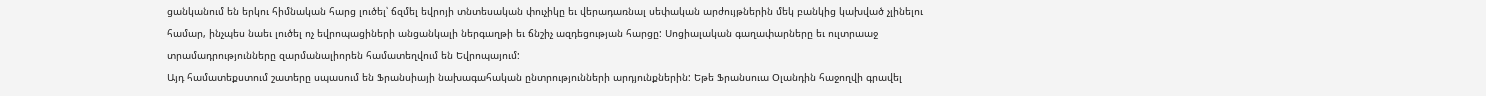ցանկանում են երկու հիմնական հարց լուծել՝ ճզմել եվրոյի տնտեսական փուչիկը եւ վերադառնալ սեփական արժույթներին մեկ բանկից կախված չլինելու համար, ինչպես նաեւ լուծել ոչ եվրոպացիների անցանկալի ներգաղթի եւ ճնշիչ ազդեցության հարցը: Սոցիալական գաղափարները եւ ուլտրաաջ տրամադրությունները զարմանալիորեն համատեղվում են Եվրոպայում:
Այդ համատեքստում շատերը սպասում են Ֆրանսիայի նախագահական ընտրությունների արդյունքներին: Եթե Ֆրանսուա Օլանդին հաջողվի գրավել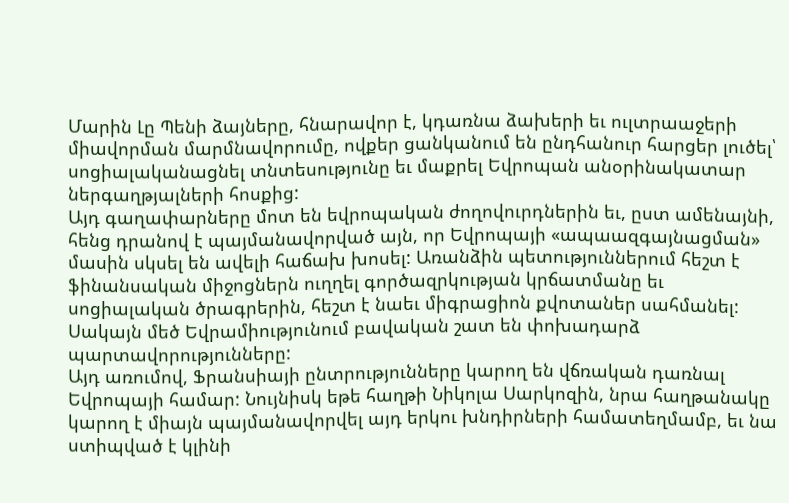Մարին Լը Պենի ձայները, հնարավոր է, կդառնա ձախերի եւ ուլտրաաջերի միավորման մարմնավորումը, ովքեր ցանկանում են ընդհանուր հարցեր լուծել՝ սոցիալականացնել տնտեսությունը եւ մաքրել Եվրոպան անօրինակատար ներգաղթյալների հոսքից:
Այդ գաղափարները մոտ են եվրոպական ժողովուրդներին եւ, ըստ ամենայնի, հենց դրանով է պայմանավորված այն, որ Եվրոպայի «ապաազգայնացման» մասին սկսել են ավելի հաճախ խոսել: Առանձին պետություններում հեշտ է ֆինանսական միջոցներն ուղղել գործազրկության կրճատմանը եւ սոցիալական ծրագրերին, հեշտ է նաեւ միգրացիոն քվոտաներ սահմանել: Սակայն մեծ Եվրամիությունում բավական շատ են փոխադարձ պարտավորությունները:
Այդ առումով, Ֆրանսիայի ընտրությունները կարող են վճռական դառնալ Եվրոպայի համար: Նույնիսկ եթե հաղթի Նիկոլա Սարկոզին, նրա հաղթանակը կարող է միայն պայմանավորվել այդ երկու խնդիրների համատեղմամբ, եւ նա ստիպված է կլինի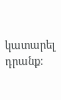կատարել դրանք: